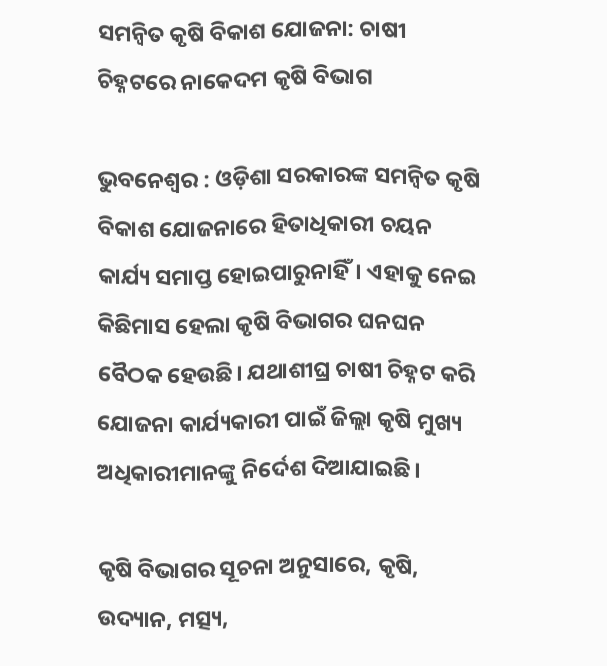ସମନ୍ବିତ କୃଷି ବିକାଶ ଯୋଜନା: ଚାଷୀ ଚିହ୍ନଟରେ ନାକେଦମ କୃଷି ବିଭାଗ

ଭୁବନେଶ୍ବର : ଓଡ଼ିଶା ସରକାରଙ୍କ ସମନ୍ବିତ କୃଷି ବିକାଶ ଯୋଜନାରେ ହିତାଧିକାରୀ ଚୟନ କାର୍ଯ୍ୟ ସମାପ୍ତ ହୋଇପାରୁନାହିଁ। ଏହାକୁ ନେଇ କିଛିମାସ ହେଲା କୃଷି ବିଭାଗର ଘନଘନ ବୈଠକ ହେଉଛି। ଯଥାଶୀଘ୍ର ଚାଷୀ ଚିହ୍ନଟ କରି ଯୋଜନା କାର୍ଯ୍ୟକାରୀ ପାଇଁ ଜିଲ୍ଲା କୃଷି ମୁଖ୍ୟ ଅଧିକାରୀମାନଙ୍କୁ ନିର୍ଦେଶ ଦିଆଯାଇଛି।

କୃଷି ବିଭାଗର ସୂଚନା ଅନୁସାରେ, କୃଷି, ଉଦ୍ୟାନ, ମତ୍ସ୍ୟ,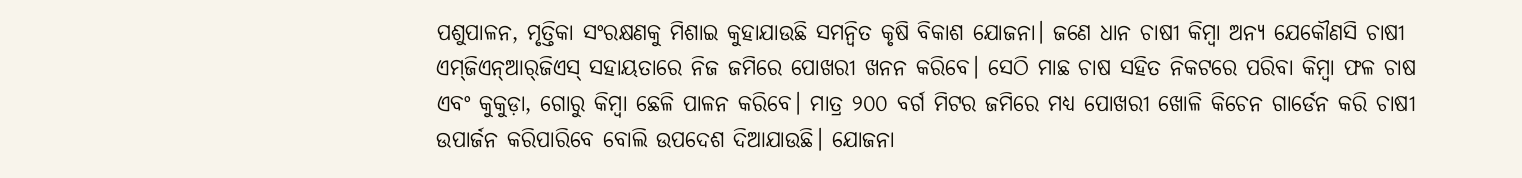ପଶୁପାଳନ, ମୃତ୍ତିକା ସଂରକ୍ଷଣକୁ ମିଶାଇ କୁହାଯାଉଛି ସମନ୍ବିତ କୃଷି ବିକାଶ ଯୋଜନା। ଜଣେ ଧାନ ଚାଷୀ କିମ୍ବା ଅନ୍ୟ ଯେକୌଣସି ଚାଷୀ ଏମ୍‌ଜିଏନ୍‌ଆର୍‌ଜିଏସ୍ ସହାୟତାରେ ନିଜ ଜମିରେ ପୋଖରୀ ଖନନ କରିବେ। ସେଠି ମାଛ ଚାଷ ସହିତ ନିକଟରେ ପରିବା କିମ୍ବା ଫଳ ଚାଷ ଏବଂ କୁକୁଡ଼ା, ଗୋରୁ କିମ୍ବା ଛେଳି ପାଳନ କରିବେ। ମାତ୍ର ୨୦୦ ବର୍ଗ ମିଟର ଜମିରେ ମଧ୍ୟ ପୋଖରୀ ଖୋଳି କିଚେନ ଗାର୍ଡେନ କରି ଚାଷୀ ଉପାର୍ଜନ କରିପାରିବେ ବୋଲି ଉପଦେଶ ଦିଆଯାଉଛି। ଯୋଜନା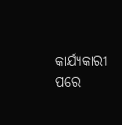କାର୍ଯ୍ୟକାରୀ ପରେ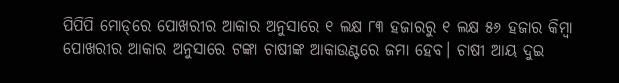ପିପିପି ମୋଡ୍‌ରେ ପୋଖରୀର ଆକାର ଅନୁସାରେ ୧ ଲକ୍ଷ ୮୩ ହଜାରରୁ ୧ ଲକ୍ଷ ୫୬ ହଜାର କିମ୍ବା ପୋଖରୀର ଆକାର ଅନୁସାରେ ଟଙ୍କା ଚାଷୀଙ୍କ ଆକାଉଣ୍ଟରେ ଜମା ହେବ। ଚାଷୀ ଆୟ ଦୁଇ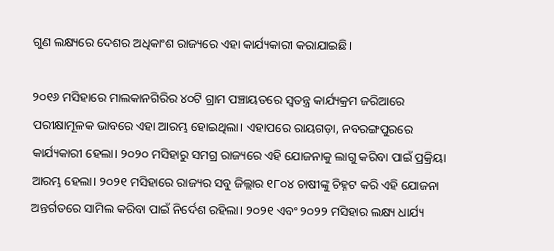ଗୁଣ ଲକ୍ଷ୍ୟରେ ଦେଶର ଅଧିକାଂଶ ରାଜ୍ୟରେ ଏହା କାର୍ଯ୍ୟକାରୀ କରାଯାଇଛି।

୨୦୧୬ ମସିହାରେ ମାଲକାନଗିରିର ୪୦ଟି ଗ୍ରାମ ପଞ୍ଚାୟତରେ ସ୍ବତନ୍ତ୍ର କାର୍ଯ୍ୟକ୍ରମ ଜରିଆରେ ପରୀକ୍ଷାମୂଳକ ଭାବରେ ଏହା ଆରମ୍ଭ ହୋଇଥିଲା। ଏହାପରେ ରାୟଗଡ଼ା, ନବରଙ୍ଗପୁରରେ କାର୍ଯ୍ୟକାରୀ ହେଲା। ୨୦୨୦ ମସିହାରୁ ସମଗ୍ର ରାଜ୍ୟରେ ଏହି ଯୋଜନାକୁ ଲାଗୁ କରିବା ପାଇଁ ପ୍ରକ୍ରିୟା ଆରମ୍ଭ ହେଲା। ୨୦୨୧ ମସିହାରେ ରାଜ୍ୟର ସବୁ ଜିଲ୍ଲାର ୧୮୦୪ ଚାଷୀଙ୍କୁ ଚିହ୍ନଟ କରି ଏହି ଯୋଜନା ଅନ୍ତର୍ଗତରେ ସାମିଲ କରିବା ପାଇଁ ନିର୍ଦେଶ ରହିଲା। ୨୦୨୧ ଏବଂ ୨୦୨୨ ମସିହାର ଲକ୍ଷ୍ୟ ଧାର୍ଯ୍ୟ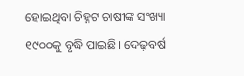ହୋଇଥିବା ଚିହ୍ନଟ ଚାଷୀଙ୍କ ସଂଖ୍ୟା ୧୯୦୦କୁ ବୃଦ୍ଧି ପାଇଛି। ଦେଢ଼ବର୍ଷ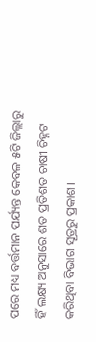ପରେ ମଧ୍ୟ ବର୍ତ୍ତମାନ ପର୍ଯ୍ୟନ୍ତ କେବଳ ୫ଟି ଜିଲ୍ଲାରୁ ହିଁ ଲକ୍ଷ୍ୟ ଅନୁସାରେ ଶତ ପ୍ରତିଶତ ଚାଷୀ ଚିହ୍ନଟ କରିଥିବା ବିଭାଗ ସୂତ୍ରରୁ ପ୍ରକାଶ।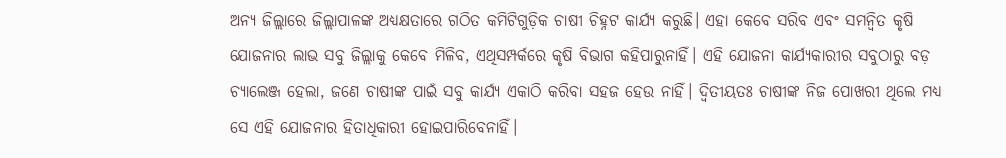ଅନ୍ୟ ଜିଲ୍ଲାରେ ଜିଲ୍ଲାପାଳଙ୍କ ଅଧ୍ୟକ୍ଷତାରେ ଗଠିତ କମିଟିଗୁଡ଼ିକ ଚାଷୀ ଚିହ୍ନଟ କାର୍ଯ୍ୟ କରୁଛି। ଏହା କେବେ ସରିବ ଏବଂ ସମନ୍ବିତ କୃଷି ଯୋଜନାର ଲାଭ ସବୁ ଜିଲ୍ଲାକୁ କେବେ ମିଳିବ, ଏଥିସମ୍ପର୍କରେ କୃଷି ବିଭାଗ କହିପାରୁନାହିଁ। ଏହି ଯୋଜନା କାର୍ଯ୍ୟକାରୀର ସବୁଠାରୁ ବଡ଼ ଚ୍ୟାଲେଞ୍ଜ ହେଲା, ଜଣେ ଚାଷୀଙ୍କ ପାଇଁ ସବୁ କାର୍ଯ୍ୟ ଏକାଠି କରିବା ସହଜ ହେଉ ନାହିଁ। ଦ୍ବିତୀୟତଃ ଚାଷୀଙ୍କ ନିଜ ପୋଖରୀ ଥିଲେ ମଧ୍ୟ ସେ ଏହି ଯୋଜନାର ହିତାଧିକାରୀ ହୋଇପାରିବେନାହିଁ।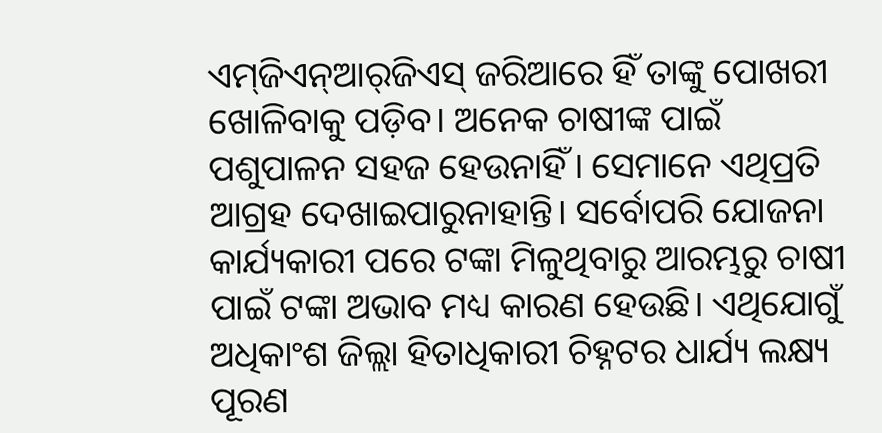ଏମ୍‌ଜିଏନ୍‌ଆର୍‌ଜିଏସ୍‌ ଜରିଆରେ ହିଁ ତାଙ୍କୁ ପୋଖରୀ ଖୋଳିବାକୁ ପଡ଼ିବ। ଅନେକ ଚାଷୀଙ୍କ ପାଇଁ ପଶୁପାଳନ ସହଜ ହେଉନାହିଁ। ସେମାନେ ଏଥିପ୍ରତି ଆଗ୍ରହ ଦେଖାଇପାରୁନାହାନ୍ତି। ସର୍ବୋପରି ଯୋଜନା କାର୍ଯ୍ୟକାରୀ ପରେ ଟଙ୍କା ମିଳୁଥିବାରୁ ଆରମ୍ଭରୁ ଚାଷୀ ପାଇଁ ଟଙ୍କା ଅଭାବ ମଧ୍ୟ କାରଣ ହେଉଛି। ଏଥିଯୋଗୁଁ ଅଧିକାଂଶ ଜିଲ୍ଲା ହିତାଧିକାରୀ ଚିହ୍ନଟର ଧାର୍ଯ୍ୟ ଲକ୍ଷ୍ୟ ପୂରଣ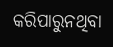କରିପାରୁନଥିବା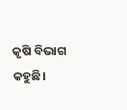କୃଷି ବିଭାଗ କହୁଛି।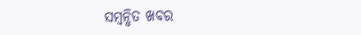ସମ୍ବନ୍ଧିତ ଖବର